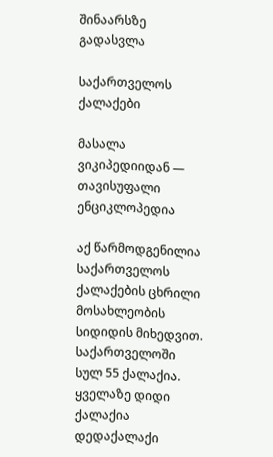შინაარსზე გადასვლა

საქართველოს ქალაქები

მასალა ვიკიპედიიდან — თავისუფალი ენციკლოპედია

აქ წარმოდგენილია საქართველოს ქალაქების ცხრილი მოსახლეობის სიდიდის მიხედვით. საქართველოში სულ 55 ქალაქია. ყველაზე დიდი ქალაქია დედაქალაქი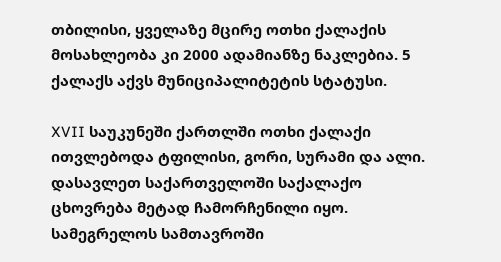თბილისი, ყველაზე მცირე ოთხი ქალაქის მოსახლეობა კი 2000 ადამიანზე ნაკლებია. 5 ქალაქს აქვს მუნიციპალიტეტის სტატუსი.

XVII საუკუნეში ქართლში ოთხი ქალაქი ითვლებოდა ტფილისი, გორი, სურამი და ალი. დასავლეთ საქართველოში საქალაქო ცხოვრება მეტად ჩამორჩენილი იყო. სამეგრელოს სამთავროში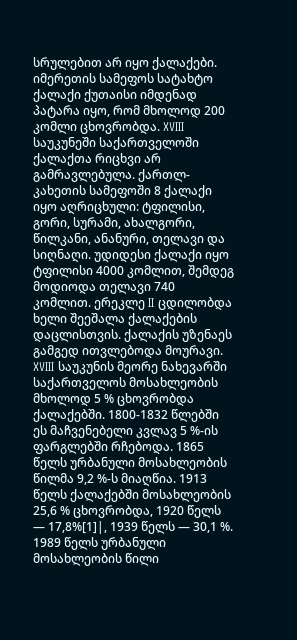სრულებით არ იყო ქალაქები. იმერეთის სამეფოს სატახტო ქალაქი ქუთაისი იმდენად პატარა იყო, რომ მხოლოდ 200 კომლი ცხოვრობდა. XVIII საუკუნეში საქართველოში ქალაქთა რიცხვი არ გამრავლებულა. ქართლ-კახეთის სამეფოში 8 ქალაქი იყო აღრიცხული: ტფილისი, გორი, სურამი, ახალგორი, წილკანი, ანანური, თელავი და სიღნაღი. უდიდესი ქალაქი იყო ტფილისი 4000 კომლით, შემდეგ მოდიოდა თელავი 740 კომლით. ერეკლე II ცდილობდა ხელი შეეშალა ქალაქების დაცლისთვის. ქალაქის უზენაეს გამგედ ითვლებოდა მოურავი. XVIII საუკუნის მეორე ნახევარში საქართველოს მოსახლეობის მხოლოდ 5 % ცხოვრობდა ქალაქებში. 1800-1832 წლებში ეს მაჩვენებელი კვლავ 5 %-ის ფარგლებში რჩებოდა. 1865 წელს ურბანული მოსახლეობის წილმა 9,2 %-ს მიაღწია. 1913 წელს ქალაქებში მოსახლეობის 25,6 % ცხოვრობდა, 1920 წელს — 17,8%[1]|, 1939 წელს — 30,1 %. 1989 წელს ურბანული მოსახლეობის წილი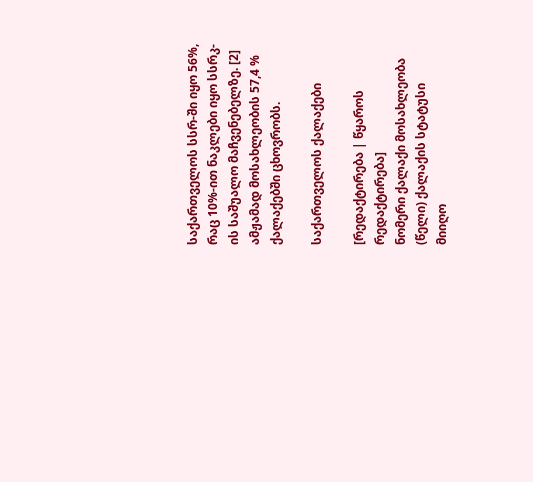საქართველოს სსრ-ში იყო 56%, რაც 10%-ით ნაკლები იყო სსრკ-ის საშუალო მაჩვენებელზე. [2] ამჟამად მოსახლეობის 57,4 % ქალაქებში ცხოვრობს.

საქართველოს ქალაქები

[რედაქტირება | წყაროს რედაქტირება]
ნომერი ქალაქი მოსახლეობა (წელი) ქალაქის სტატუსი
მიიღო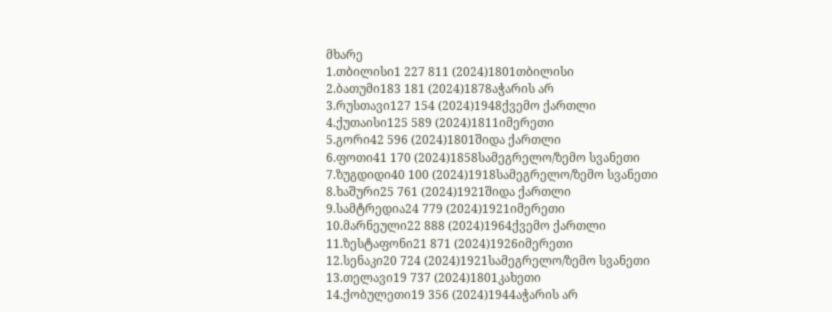მხარე
1.თბილისი1 227 811 (2024)1801თბილისი
2.ბათუმი183 181 (2024)1878აჭარის არ
3.რუსთავი127 154 (2024)1948ქვემო ქართლი
4.ქუთაისი125 589 (2024)1811იმერეთი
5.გორი42 596 (2024)1801შიდა ქართლი
6.ფოთი41 170 (2024)1858სამეგრელო/ზემო სვანეთი
7.ზუგდიდი40 100 (2024)1918სამეგრელო/ზემო სვანეთი
8.ხაშური25 761 (2024)1921შიდა ქართლი
9.სამტრედია24 779 (2024)1921იმერეთი
10.მარნეული22 888 (2024)1964ქვემო ქართლი
11.ზესტაფონი21 871 (2024)1926იმერეთი
12.სენაკი20 724 (2024)1921სამეგრელო/ზემო სვანეთი
13.თელავი19 737 (2024)1801კახეთი
14.ქობულეთი19 356 (2024)1944აჭარის არ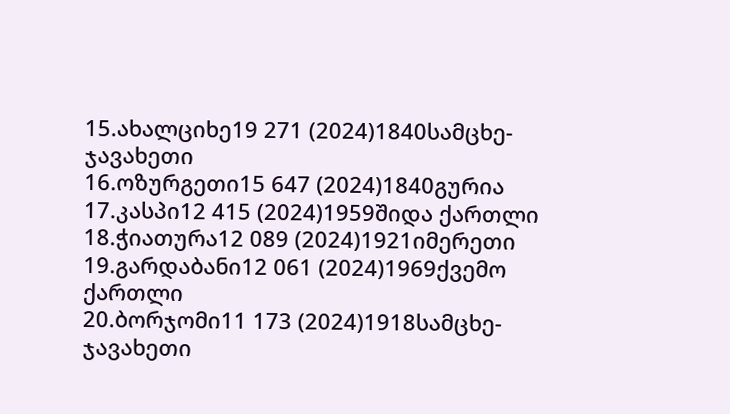15.ახალციხე19 271 (2024)1840სამცხე-ჯავახეთი
16.ოზურგეთი15 647 (2024)1840გურია
17.კასპი12 415 (2024)1959შიდა ქართლი
18.ჭიათურა12 089 (2024)1921იმერეთი
19.გარდაბანი12 061 (2024)1969ქვემო ქართლი
20.ბორჯომი11 173 (2024)1918სამცხე-ჯავახეთი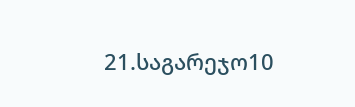21.საგარეჯო10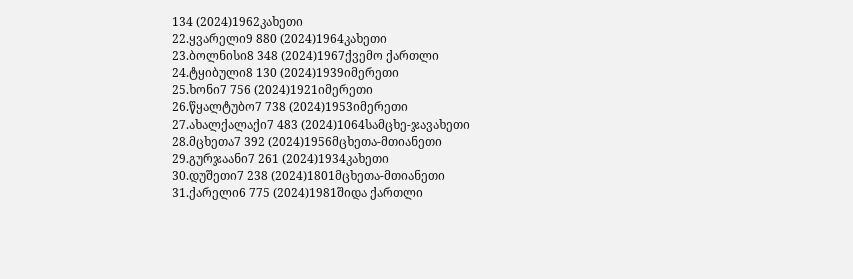134 (2024)1962კახეთი
22.ყვარელი9 880 (2024)1964კახეთი
23.ბოლნისი8 348 (2024)1967ქვემო ქართლი
24.ტყიბული8 130 (2024)1939იმერეთი
25.ხონი7 756 (2024)1921იმერეთი
26.წყალტუბო7 738 (2024)1953იმერეთი
27.ახალქალაქი7 483 (2024)1064სამცხე-ჯავახეთი
28.მცხეთა7 392 (2024)1956მცხეთა-მთიანეთი
29.გურჯაანი7 261 (2024)1934კახეთი
30.დუშეთი7 238 (2024)1801მცხეთა-მთიანეთი
31.ქარელი6 775 (2024)1981შიდა ქართლი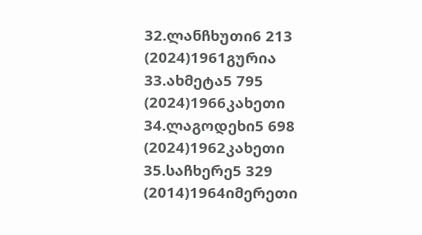32.ლანჩხუთი6 213 (2024)1961გურია
33.ახმეტა5 795 (2024)1966კახეთი
34.ლაგოდეხი5 698 (2024)1962კახეთი
35.საჩხერე5 329 (2014)1964იმერეთი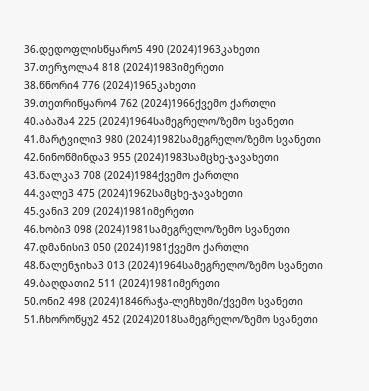36.დედოფლისწყარო5 490 (2024)1963კახეთი
37.თერჯოლა4 818 (2024)1983იმერეთი
38.წნორი4 776 (2024)1965კახეთი
39.თეთრიწყარო4 762 (2024)1966ქვემო ქართლი
40.აბაშა4 225 (2024)1964სამეგრელო/ზემო სვანეთი
41.მარტვილი3 980 (2024)1982სამეგრელო/ზემო სვანეთი
42.ნინოწმინდა3 955 (2024)1983სამცხე-ჯავახეთი
43.წალკა3 708 (2024)1984ქვემო ქართლი
44.ვალე3 475 (2024)1962სამცხე-ჯავახეთი
45.ვანი3 209 (2024)1981იმერეთი
46.ხობი3 098 (2024)1981სამეგრელო/ზემო სვანეთი
47.დმანისი3 050 (2024)1981ქვემო ქართლი
48.წალენჯიხა3 013 (2024)1964სამეგრელო/ზემო სვანეთი
49.ბაღდათი2 511 (2024)1981იმერეთი
50.ონი2 498 (2024)1846რაჭა-ლეჩხუმი/ქვემო სვანეთი
51.ჩხოროწყუ2 452 (2024)2018სამეგრელო/ზემო სვანეთი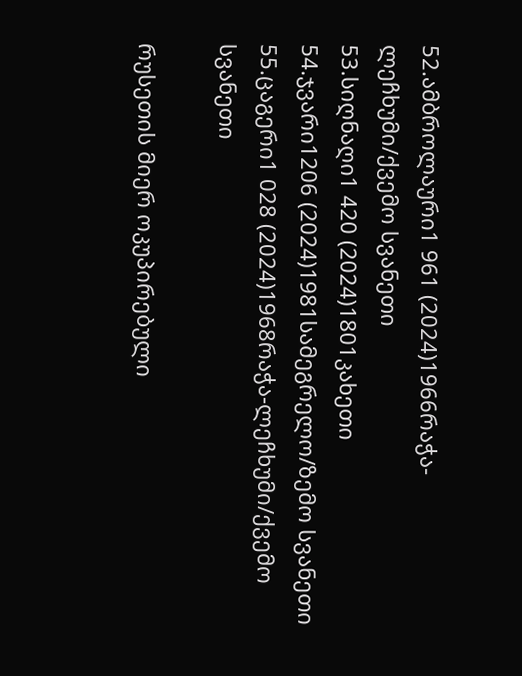52.ამბროლაური1 961 (2024)1966რაჭა-ლეჩხუმი/ქვემო სვანეთი
53.სიღნაღი1 420 (2024)1801კახეთი
54.ჯვარი1206 (2024)1981სამეგრელო/ზემო სვანეთი
55.ცაგერი1 028 (2024)1968რაჭა-ლეჩხუმი/ქვემო სვანეთი

რუსეთის მიერ ოკუპირებული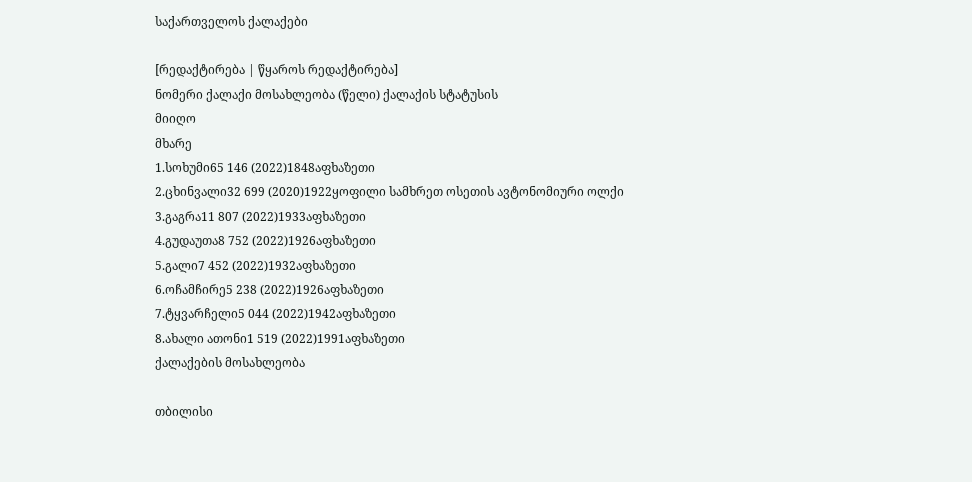საქართველოს ქალაქები

[რედაქტირება | წყაროს რედაქტირება]
ნომერი ქალაქი მოსახლეობა (წელი) ქალაქის სტატუსის
მიიღო
მხარე
1.სოხუმი65 146 (2022)1848აფხაზეთი
2.ცხინვალი32 699 (2020)1922ყოფილი სამხრეთ ოსეთის ავტონომიური ოლქი
3.გაგრა11 807 (2022)1933აფხაზეთი
4.გუდაუთა8 752 (2022)1926აფხაზეთი
5.გალი7 452 (2022)1932აფხაზეთი
6.ოჩამჩირე5 238 (2022)1926აფხაზეთი
7.ტყვარჩელი5 044 (2022)1942აფხაზეთი
8.ახალი ათონი1 519 (2022)1991აფხაზეთი
ქალაქების მოსახლეობა

თბილისი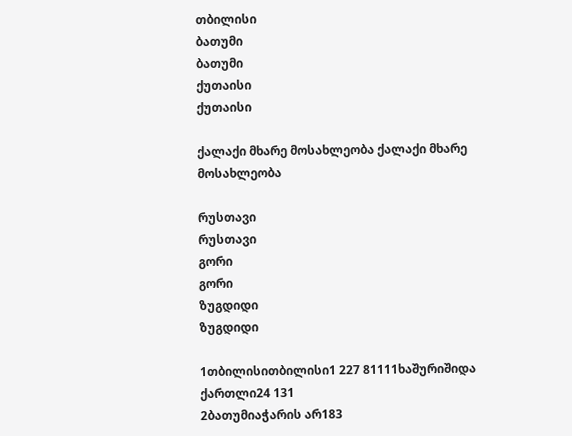თბილისი
ბათუმი
ბათუმი
ქუთაისი
ქუთაისი

ქალაქი მხარე მოსახლეობა ქალაქი მხარე მოსახლეობა

რუსთავი
რუსთავი
გორი
გორი
ზუგდიდი
ზუგდიდი

1თბილისითბილისი1 227 81111ხაშურიშიდა ქართლი24 131
2ბათუმიაჭარის არ183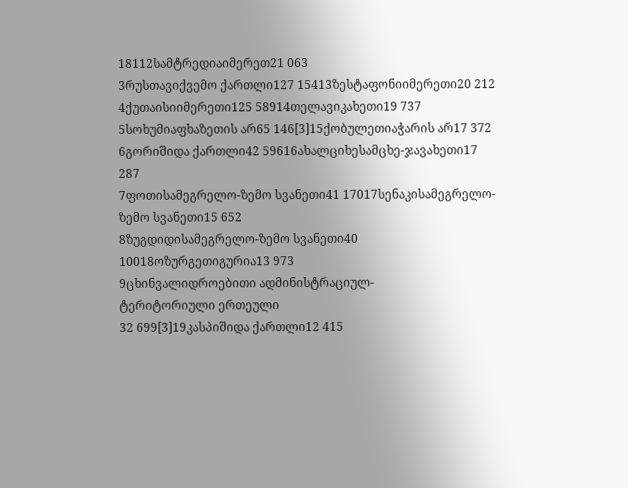18112სამტრედიაიმერეთ21 063
3რუსთავიქვემო ქართლი127 15413ზესტაფონიიმერეთი20 212
4ქუთაისიიმერეთი125 58914თელავიკახეთი19 737
5სოხუმიაფხაზეთის არ65 146[3]15ქობულეთიაჭარის არ17 372
6გორიშიდა ქართლი42 59616ახალციხესამცხე-ჯავახეთი17 287
7ფოთისამეგრელო-ზემო სვანეთი41 17017სენაკისამეგრელო-ზემო სვანეთი15 652
8ზუგდიდისამეგრელო-ზემო სვანეთი40 10018ოზურგეთიგურია13 973
9ცხინვალიდროებითი ადმინისტრაციულ-
ტერიტორიული ერთეული
32 699[3]19კასპიშიდა ქართლი12 415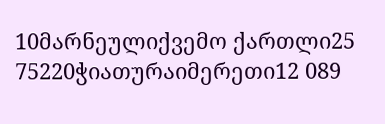10მარნეულიქვემო ქართლი25 75220ჭიათურაიმერეთი12 089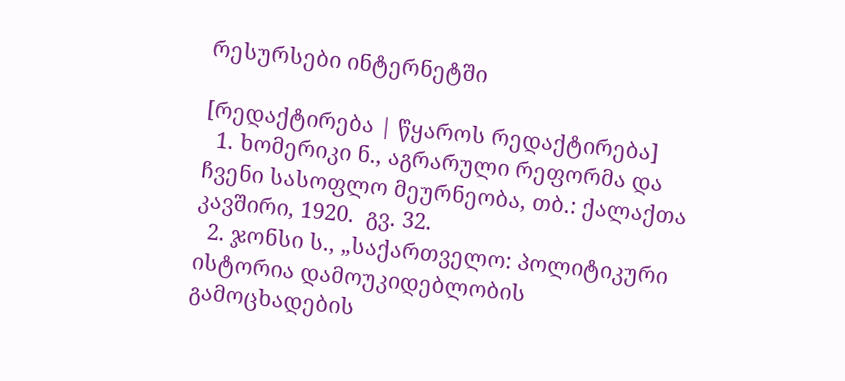რესურსები ინტერნეტში

[რედაქტირება | წყაროს რედაქტირება]
  1. ხომერიკი ნ., აგრარული რეფორმა და ჩვენი სასოფლო მეურნეობა, თბ.: ქალაქთა კავშირი, 1920.  გვ. 32.
  2. ჯონსი ს., „საქართველო: პოლიტიკური ისტორია დამოუკიდებლობის გამოცხადების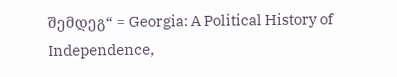შემდეგ“ = Georgia: A Political History of Independence,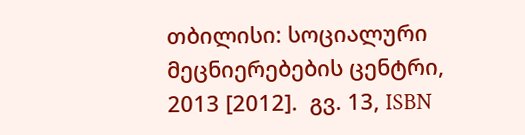თბილისი: სოციალური მეცნიერებების ცენტრი, 2013 [2012].  გვ. 13, ISBN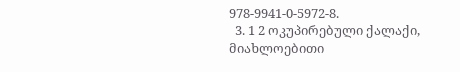978-9941-0-5972-8.
  3. 1 2 ოკუპირებული ქალაქი, მიახლოებითი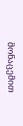მონაცემით